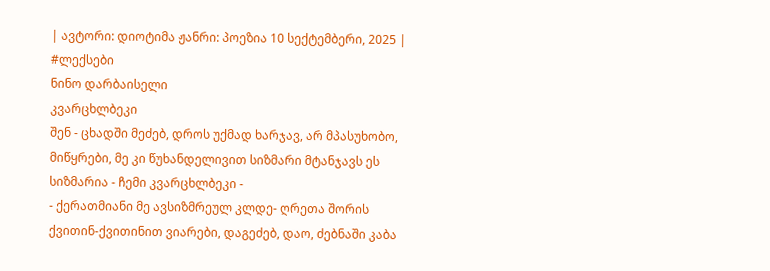| ავტორი: დიოტიმა ჟანრი: პოეზია 10 სექტემბერი, 2025 |
#ლექსები
ნინო დარბაისელი
კვარცხლბეკი
შენ - ცხადში მეძებ, დროს უქმად ხარჯავ, არ მპასუხობო, მიწყრები, მე კი წუხანდელივით სიზმარი მტანჯავს ეს სიზმარია - ჩემი კვარცხლბეკი -
- ქერათმიანი მე ავსიზმრეულ კლდე- ღრეთა შორის ქვითინ-ქვითინით ვიარები, დაგეძებ, დაო, ძებნაში კაბა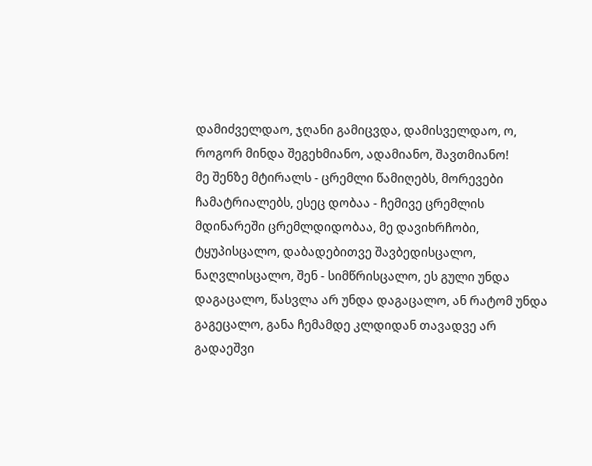დამიძველდაო, ჯღანი გამიცვდა, დამისველდაო, ო, როგორ მინდა შეგეხმიანო, ადამიანო, შავთმიანო!
მე შენზე მტირალს - ცრემლი წამიღებს, მორევები ჩამატრიალებს, ესეც დობაა - ჩემივე ცრემლის მდინარეში ცრემლდიდობაა, მე დავიხრჩობი, ტყუპისცალო, დაბადებითვე შავბედისცალო, ნაღვლისცალო, შენ - სიმწრისცალო, ეს გული უნდა დაგაცალო, წასვლა არ უნდა დაგაცალო, ან რატომ უნდა გაგეცალო, განა ჩემამდე კლდიდან თავადვე არ გადაეშვი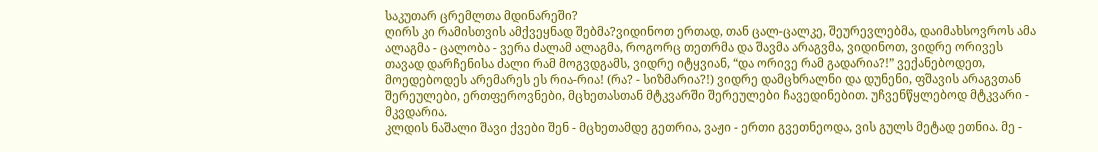საკუთარ ცრემლთა მდინარეში?
ღირს კი რამისთვის ამქვეყნად შებმა?ვიდინოთ ერთად, თან ცალ-ცალკე, შეურევლებმა, დაიმახსოვროს ამა ალაგმა - ცალობა - ვერა ძალამ ალაგმა, როგორც თეთრმა და შავმა არაგვმა, ვიდინოთ, ვიდრე ორივეს თავად დარჩენისა ძალი რამ მოგვდგამს, ვიდრე იტყვიან, “და ორივე რამ გადარია?!” ვექანებოდეთ, მოედებოდეს არემარეს ეს რია-რია! (რა? - სიზმარია?!) ვიდრე დამცხრალნი და დუნენი, ფშავის არაგვთან შერეულები, ერთფეროვნები, მცხეთასთან მტკვარში შერეულები ჩავედინებით. უჩვენწყლებოდ მტკვარი - მკვდარია.
კლდის ნაშალი შავი ქვები შენ - მცხეთამდე გეთრია, ვაჟი - ერთი გვეთნეოდა, ვის გულს მეტად ეთნია. მე -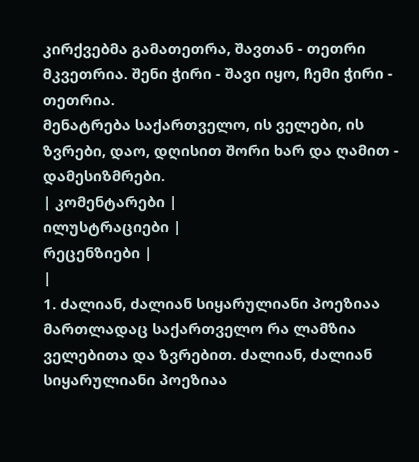კირქვებმა გამათეთრა, შავთან - თეთრი მკვეთრია. შენი ჭირი - შავი იყო, ჩემი ჭირი - თეთრია.
მენატრება საქართველო, ის ველები, ის ზვრები, დაო, დღისით შორი ხარ და ღამით - დამესიზმრები.
| კომენტარები |
ილუსტრაციები |
რეცენზიები |
|
1. ძალიან, ძალიან სიყარულიანი პოეზიაა მართლადაც საქართველო რა ლამზია ველებითა და ზვრებით. ძალიან, ძალიან სიყარულიანი პოეზიაა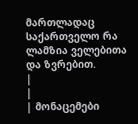მართლადაც საქართველო რა ლამზია ველებითა და ზვრებით.
|
|
| მონაცემები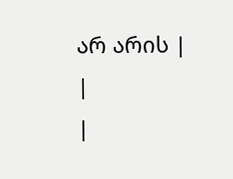არ არის |
|
|